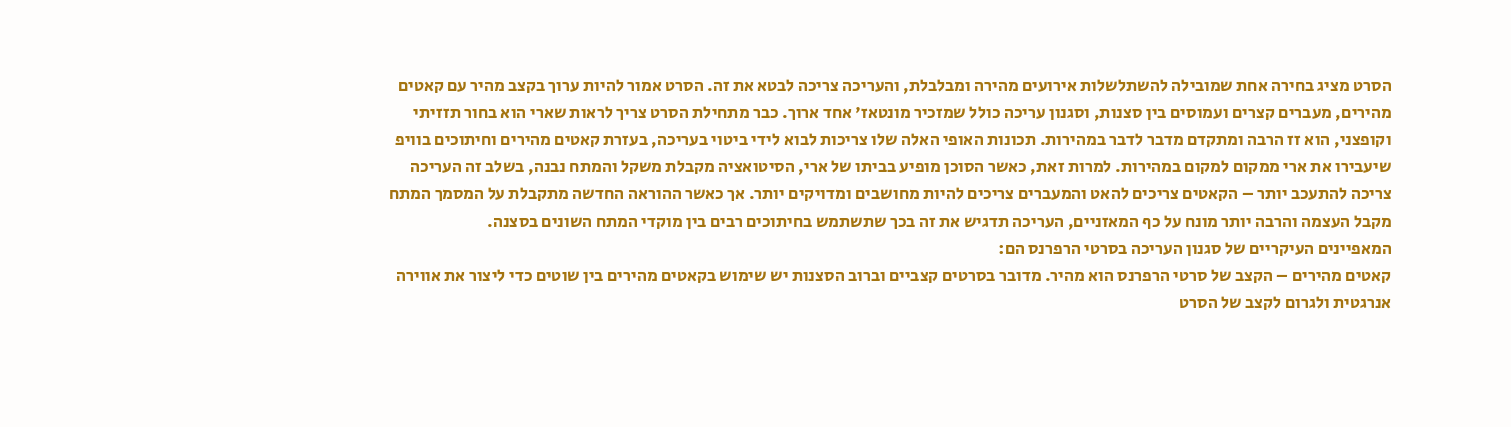הסרט מציג בחירה אחת שמובילה להשתלשלות אירועים מהירה ומבלבלת, והעריכה צריכה לבטא את זה. הסרט אמור להיות ערוך בקצב מהיר עם קאטים מהירים, מעברים קצרים ועמוסים בין סצנות, וסגנון עריכה כולל שמזכיר מונטאז' אחד ארוך. כבר מתחילת הסרט צריך לראות שארי הוא בחור תזזיתי וקופצני, הוא זז הרבה ומתקדם מדבר לדבר במהירות. תכונות האופי האלה שלו צריכות לבוא לידי ביטוי בעריכה, בעזרת קאטים מהירים וחיתוכים בוויפ שיעבירו את ארי ממקום למקום במהירות. למרות זאת, כאשר הסוכן מופיע בביתו של ארי, הסיטואציה מקבלת משקל והמתח נבנה, בשלב זה העריכה צריכה להתעכב יותר – הקאטים צריכים להאט והמעברים צריכים להיות מחושבים ומדויקים יותר. אך כאשר ההוראה החדשה מתקבלת על המסמך המתח מקבל העצמה והרבה יותר מונח על כף המאזניים, העריכה תדגיש את זה בכך שתשתמש בחיתוכים רבים בין מוקדי המתח השונים בסצנה.
המאפיינים העיקריים של סגנון העריכה בסרטי הרפרנס הם:
קאטים מהירים – הקצב של סרטי הרפרנס הוא מהיר. מדובר בסרטים קצביים וברוב הסצנות יש שימוש בקאטים מהירים בין שוטים כדי ליצור את אווירה אנרגטית ולגרום לקצב של הסרט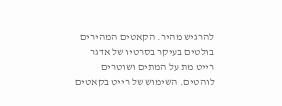להרגיש מהיר. הקאטים המהירים בולטים בעיקר בסרטיו של אדגר רייט מת על המתים ושוטרים לוהטים. השימוש של רייט בקאטים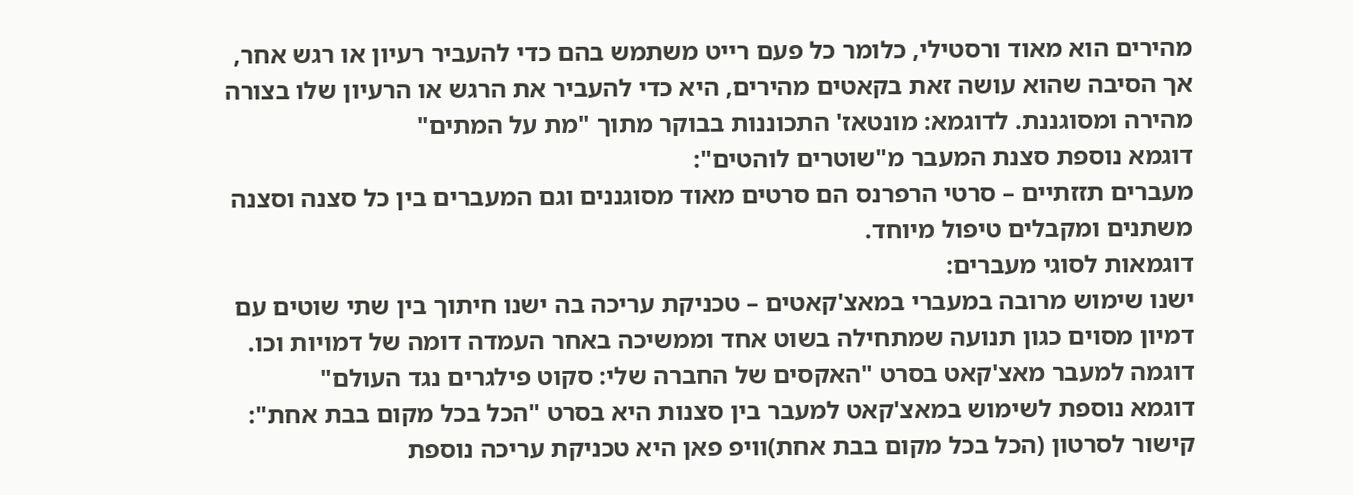מהירים הוא מאוד ורסטילי, כלומר כל פעם רייט משתמש בהם כדי להעביר רעיון או רגש אחר, אך הסיבה שהוא עושה זאת בקאטים מהירים, היא כדי להעביר את הרגש או הרעיון שלו בצורה מהירה ומסוגננת. לדוגמא: מונטאז' התכוננות בבוקר מתוך "מת על המתים"
דוגמא נוספת סצנת המעבר מ"שוטרים לוהטים":
מעברים תזזתיים – סרטי הרפרנס הם סרטים מאוד מסוגננים וגם המעברים בין כל סצנה וסצנה משתנים ומקבלים טיפול מיוחד.
דוגמאות לסוגי מעברים:
ישנו שימוש מרובה במעברי במאצ'קאטים – טכניקת עריכה בה ישנו חיתוך בין שתי שוטים עם דמיון מסוים כגון תנועה שמתחילה בשוט אחד וממשיכה באחר העמדה דומה של דמויות וכו. דוגמה למעבר מאצ'קאט בסרט "האקסים של החברה שלי: סקוט פילגרים נגד העולם"
דוגמא נוספת לשימוש במאצ'קאט למעבר בין סצנות היא בסרט "הכל בכל מקום בבת אחת":
קישור לסרטון (הכל בכל מקום בבת אחת)וויפ פאן היא טכניקת עריכה נוספת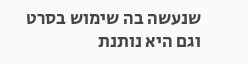שנעשה בה שימוש בסרט וגם היא נותנת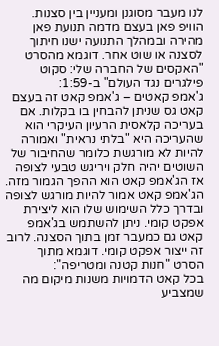לנו מעבר מסוגנן ומעניין בין סצנות. הוויפ פאן בעצם מדמה תנועת פאן מהירה ובמהלך התנועה ישנו חיתוך לסצנה או שוט אחר. דוגמא מהסרט "האקסים של החברה שלי: סקוט פילגרים נגד העולם" ב-1:59:
ג'אמפ קאטים – ג'אמפ קאט זה בעצם קאט גס שניתן להבחין בו בקלות. אם בעריכה קלאסית הרעיון העיקרי הוא שהעריכה היא "בלתי נראית" ואמורה להיות לא מורגשת כלומר שהחיבור של השוטים יהיה חלק ויריגש טבעי לצופה אז הג'אמפ קאט הוא ההפך הגמור מזה. הג'אמפ קאט אמור להיות מורגש לצופה ובדרך כלל השימוש שלו הוא ליצירת אפקט קומי. ניתן להשתמש בג'אמפ קאט גם כמעבר זמן בתוך הסצנה. לרוב זה ייצור אפקט קומי. דוגמא מתוך הסרט "חנות קטנה ומטריפה":
בכל קאט הדמויות משנות מיקום מה שמצביע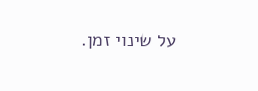על שינוי זמן.